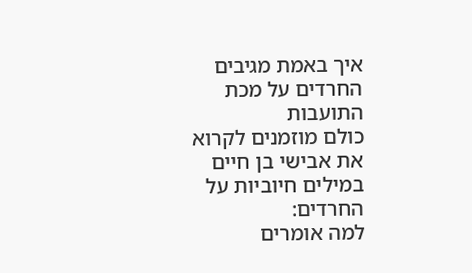איך באמת מגיבים החרדים על מכת התועבות
כולם מוזמנים לקרוא את אבישי בן חיים במילים חיוביות על החרדים:
למה אומרים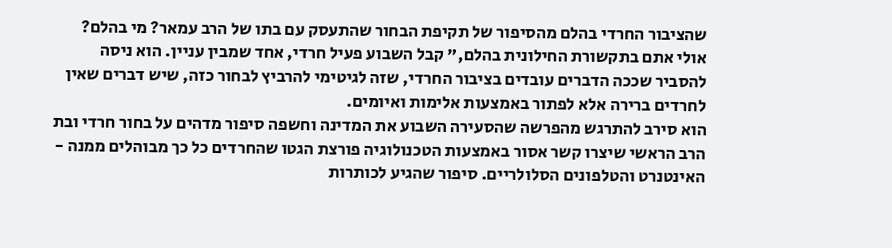שהציבור החרדי בהלם מהסיפור של תקיפת הבחור שהתעסק עם בתו של הרב עמאר? מי בהלם? אולי אתם בתקשורת החילונית בהלם," קבל השבוע פעיל חרדי, אחד שמבין עניין. הוא ניסה להסביר שככה הדברים עובדים בציבור החרדי, שזה לגיטימי להרביץ לבחור כזה, שיש דברים שאין לחרדים ברירה אלא לפתור באמצעות אלימות ואיומים.
הוא סירב להתרגש מהפרשה שהסעירה השבוע את המדינה וחשפה סיפור מדהים על בחור חרדי ובת הרב הראשי שיצרו קשר אסור באמצעות הטכנולוגיה פורצת הגטו שהחרדים כל כך מבוהלים ממנה - האינטנרט והטלפונים הסלולריים. סיפור שהגיע לכותרות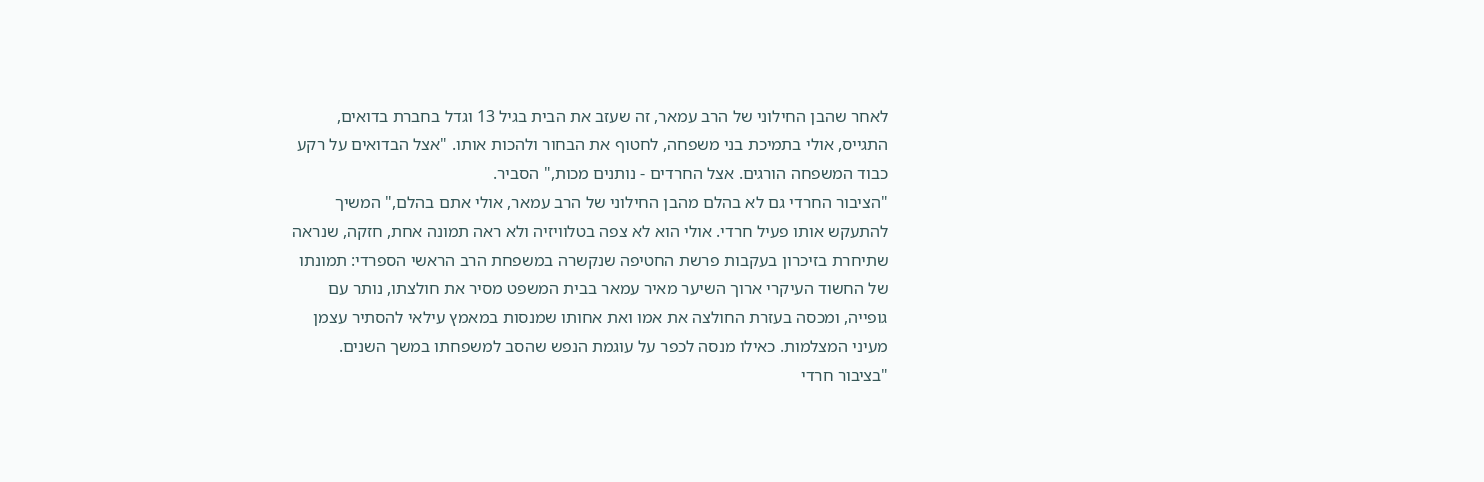לאחר שהבן החילוני של הרב עמאר, זה שעזב את הבית בגיל 13 וגדל בחברת בדואים, התגייס, אולי בתמיכת בני משפחה, לחטוף את הבחור ולהכות אותו. "אצל הבדואים על רקע כבוד המשפחה הורגים. אצל החרדים - נותנים מכות," הסביר.
"הציבור החרדי גם לא בהלם מהבן החילוני של הרב עמאר, אולי אתם בהלם," המשיך להתעקש אותו פעיל חרדי. אולי הוא לא צפה בטלוויזיה ולא ראה תמונה אחת, חזקה, שנראה שתיחרת בזיכרון בעקבות פרשת החטיפה שנקשרה במשפחת הרב הראשי הספרדי: תמונתו של החשוד העיקרי ארוך השיער מאיר עמאר בבית המשפט מסיר את חולצתו, נותר עם גופייה, ומכסה בעזרת החולצה את אמו ואת אחותו שמנסות במאמץ עילאי להסתיר עצמן מעיני המצלמות. כאילו מנסה לכפר על עוגמת הנפש שהסב למשפחתו במשך השנים.
"בציבור חרדי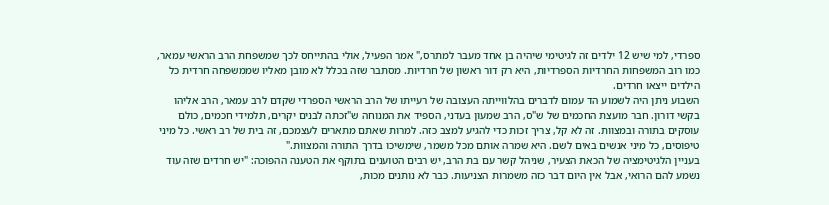ספרדי, למי שיש 12 ילדים זה לגיטימי שיהיה בן אחד מעבר למתרס," אמר הפעיל, אולי בהתייחס לכך שמשפחת הרב הראשי עמאר, כמו רוב המשפחות החרדיות הספרדיות, היא רק דור ראשון של חרדיות. מסתבר שזה בכלל לא מובן מאליו שממשפחה חרדית כל הילדים ייצאו חרדים.
השבוע ניתן היה לשמוע הד עמום לדברים בהלווייתה העצובה של רעייתו של הרב הראשי הספרדי שקדם לרב עמאר, הרב אליהו בקשי דורון. חבר מועצת החכמים של ש"ס, הרב שמעון בעדני, הספיד את המנוחה ש"זכתה לבנים יקרים, תלמידי חכמים, כולם עוסקים בתורה ובמצוות. זה לא קל, צריך זכות כדי להגיע למצב כזה. למרות שאתם מתארים לעצמכם, זה בית של רב ראשי. כל מיני טיפוסים, כל מיני אנשים באים לשם. היא שמרה אותם מכל משמר, שימשיכו בדרך התורה והמצוות."
בעניין הלגיטימציה של הכאת הצעיר, שניהל קשר עם בת הרב, יש רבים הטוענים בתוקף את הטענה ההפוכה: "יש חרדים שזה עוד נשמע להם הרואי, אבל אין היום דבר כזה משמרות הצניעות. כבר לא נותנים מכות,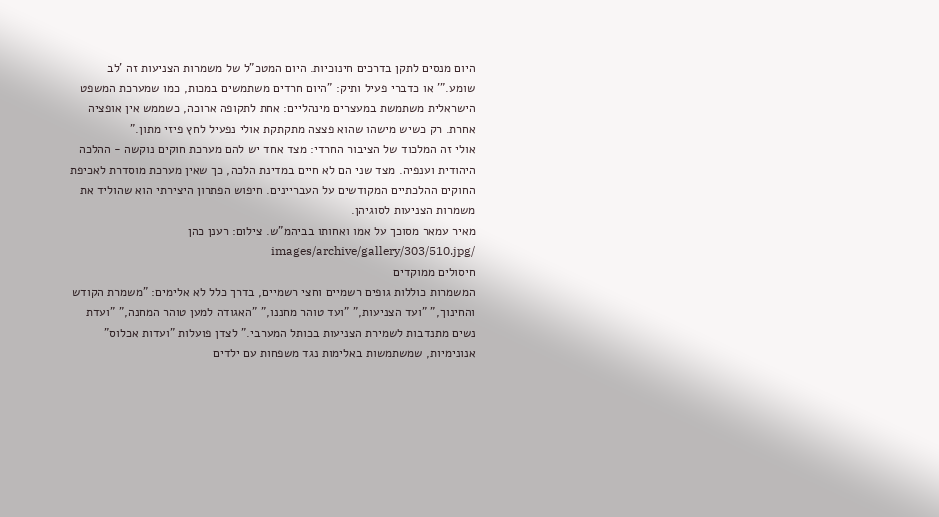היום מנסים לתקן בדרכים חינוכיות. היום המטכ"ל של משמרות הצניעות זה 'לב שומע."' או כדברי פעיל ותיק: "היום חרדים משתמשים במכות, כמו שמערכת המשפט הישראלית משתמשת במעצרים מינהליים: אחת לתקופה ארוכה, כשממש אין אופציה אחרת. רק כשיש מישהו שהוא פצצה מתקתקת אולי נפעיל לחץ פיזי מתון."
אולי זה המלכוד של הציבור החרדי: מצד אחד יש להם מערכת חוקים נוקשה - ההלכה היהודית וענפיה. מצד שני הם לא חיים במדינת הלכה, כך שאין מערכת מוסדרת לאכיפת החוקים ההלכתיים המקודשים על העבריינים. חיפוש הפתרון היצירתי הוא שהוליד את משמרות הצניעות לסוגיהן.
מאיר עמאר מסוכך על אמו ואחותו בביהמ"ש. צילום: רענן כהן /images/archive/gallery/303/510.jpg
חיסולים ממוקדים
המשמרות כוללות גופים רשמיים וחצי רשמיים, בדרך כלל לא אלימים: "משמרת הקודש והחינוך," "ועד הצניעות," "ועד טוהר מחננו," "האגודה למען טוהר המחנה," "ועדת נשים מתנדבות לשמירת הצניעות בכותל המערבי." לצדן פועלות "ועדות אכלוס" אנונימיות, שמשתמשות באלימות נגד משפחות עם ילדים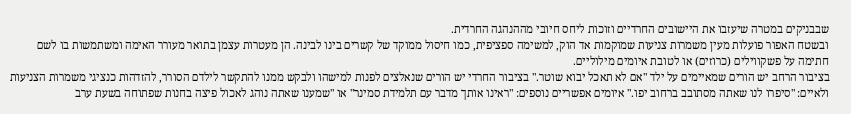שבבניקים במטרה שיעזבו את היישובים החרדיים וזוכות ליחס חיובי מההנהגה החרדית.
ובשטח האפור פועלות מעין משמרות צניעות שמוקמות אד הוק, למשימה ספציפית, כמו חיסול ממוקד של קשרים בינו לבינה. הן מעטרות עצמן בתואר מעורר האימה ומשתמשות בו לשם חתימה על פשקווילים (כרוזים) או לטובת איומים מילוליים.
בציבור הרחב יש הורים שמאיימים על ילד "אם לא תאכל יבוא שוטר." בציבור החרדי יש הורים שנאלצים לפנות למישהו ולבקש ממנו להתקשר לילדם הסורר, להזדהות כנציגי משמרות הצניעות ולאיים: "סיפרו לנו שאתה מסתובב ברחוב יפו." איומים אפשריים נוספים: "ראינו אותך מדבר עם תלמידת סמינר" או "שמענו שאתה נוהג לאכול פיצה בחנות שפתוחה בשעת ערב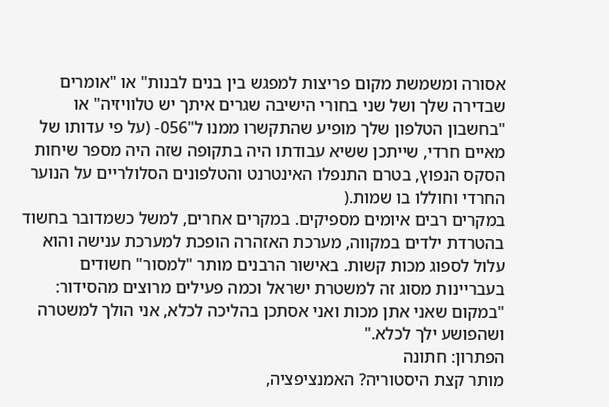אסורה ומשמשת מקום פריצות למפגש בין בנים לבנות" או "אומרים שבדירה שלך ושל שני בחורי הישיבה שגרים איתך יש טלוויזיה" או "בחשבון הטלפון שלך מופיע שהתקשרו ממנו ל"056- (על פי עדותו של מאיים חרדי, שייתכן ששיא עבודתו היה בתקופה שזה היה מספר שיחות הסקס הנפוץ, בטרם התנפלו האינטרנט והטלפונים הסלולריים על הנוער החרדי וחוללו בו שמות.(
במקרים רבים איומים מספיקים. במקרים אחרים, למשל כשמדובר בחשוד בהטרדת ילדים במקווה, מערכת האזהרה הופכת למערכת ענישה והוא עלול לספוג מכות קשות. באישור הרבנים מותר "למסור" חשודים בעבריינות מסוג זה למשטרת ישראל וכמה פעילים מרוצים מהסידור: "במקום שאני אתן מכות ואני אסתכן בהליכה לכלא, אני הולך למשטרה ושהפושע ילך לכלא."
הפתרון: חתונה
מותר קצת היסטוריה? האמנציפציה,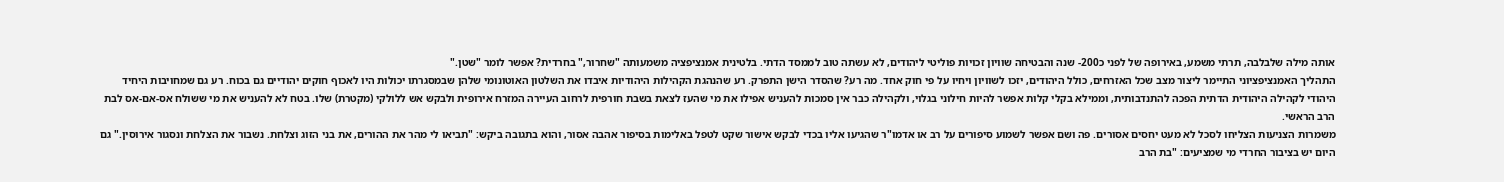אותה מילה שלבלבה, תרתי משמע, באירופה של לפני כ200- שנה והבטיחה שוויון זכויות פוליטי ליהודים, לא עשתה טוב לממסד הדתי. בלטינית אמנציפציה משמעותה "שחרור," בחרדית? אפשר לומר "שטן."
התהליך האמנציפציוני התיימר ליצור מצב שכל האזרחים, כולל היהודים, יזכו לשוויון ויחיו על פי חוק אחד. מה רע? שהסדר הישן התפרק. רע שהנהגת הקהילות היהודיות איבדו את השלטון האוטונומי שלהן שבמסגרתו יכולות היו לאכוף חוקים יהודיים גם בכוח. רע גם שמחויבות היחיד היהודי לקהילה היהודית הדתית הפכה להתנדבותית, וממילא בקלי קלות אפשר להיות חילוני בגלוי, ולקהילה כבר אין סמכות להעניש אפילו את מי שהעז לצאת בשבת חורפית לרחוב העיירה המזרח אירופית ולבקש אש ללולקי (מקטרת) שלו. בטח לא להעניש את מי ששולח אס-אם-אס לבת הרב הראשי.
משמרות הצניעות הצליחו לסכל לא מעט יחסים אסורים. פה ושם אפשר לשמוע סיפורים על רב או אדמו"ר שהגיעו אליו בכדי לבקש אישור שקט לטפל באלימות בסיפור אהבה אסור, והוא בתגובה ביקש: "תביאו לי מהר את ההורים, את בני הזוג וצלחת. נשבור את הצלחת ונסגור אירוסין." גם היום יש בציבור החרדי מי שמציעים: "בת הרב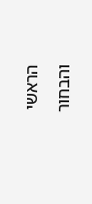הראשי והבחור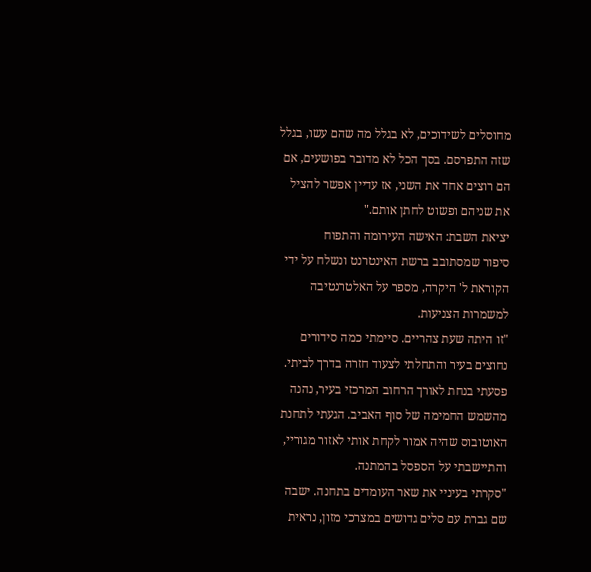מחוסלים לשידוכים, לא בגלל מה שהם עשו, בגלל שזה התפרסם. בסך הכל לא מדובר בפושעים, אם הם רוצים אחד את השני, אז עדיין אפשר להציל את שניהם ופשוט לחתן אותם."
יציאת השבת: האישה העירומה והתפוח
סיפור שמסתובב ברשת האינטרנט ונשלח על ידי הקוראת ל' היקרה, מספר על האלטרנטיבה למשמרות הצניעות.
"זו היתה שעת צהריים. סיימתי כמה סידורים נחוצים בעיר והתחלתי לצעוד חזרה בדרך לביתי. פסעתי בנחת לאורך הרחוב המרכזי בעיר, נהנה מהשמש החמימה של סוף האביב. הגעתי לתחנת האוטובוס שהיה אמור לקחת אותי לאזור מגוריי, והתיישבתי על הספסל בהמתנה.
"סקרתי בעיניי את שאר העומדים בתחנה. ישבה שם גברת עם סלים גדושים במצרכי מזון, נראית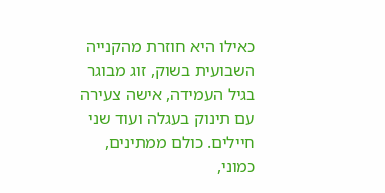כאילו היא חוזרת מהקנייה השבועית בשוק, זוג מבוגר בגיל העמידה, אישה צעירה עם תינוק בעגלה ועוד שני חיילים. כולם ממתינים, כמוני,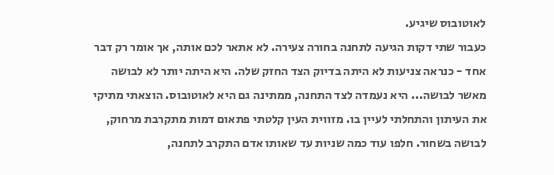לאוטובוס שיגיע.
כעבור שתי דקות הגיעה לתחנה בחורה צעירה. לא אתאר לכם אותה, אך אומר רק דבר אחד - כנראה צניעות לא היתה בדיוק הצד החזק שלה. היא היתה יותר לא לבושה מאשר לבושה... היא נעמדה לצד התחנה, ממתינה גם היא לאוטובוס. הוצאתי מתיקי את העיתון והתחלתי לעיין בו. מזווית העין קלטתי פתאום דמות מתקרבת מרחוק, לבושה בשחור. חלפו עוד כמה שניות עד שאותו אדם התקרב לתחנה,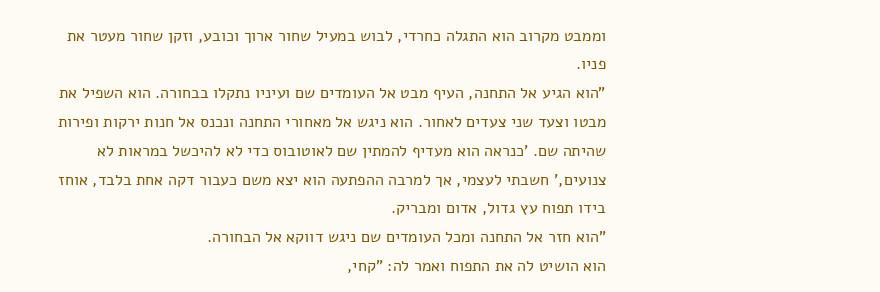וממבט מקרוב הוא התגלה כחרדי, לבוש במעיל שחור ארוך וכובע, וזקן שחור מעטר את פניו.
"הוא הגיע אל התחנה, העיף מבט אל העומדים שם ועיניו נתקלו בבחורה. הוא השפיל את מבטו וצעד שני צעדים לאחור. הוא ניגש אל מאחורי התחנה ונכנס אל חנות ירקות ופירות שהיתה שם. 'כנראה הוא מעדיף להמתין שם לאוטובוס כדי לא להיכשל במראות לא צנועים,' חשבתי לעצמי, אך למרבה ההפתעה הוא יצא משם כעבור דקה אחת בלבד, אוחז בידו תפוח עץ גדול, אדום ומבריק.
"הוא חזר אל התחנה ומכל העומדים שם ניגש דווקא אל הבחורה.
הוא הושיט לה את התפוח ואמר לה: "קחי,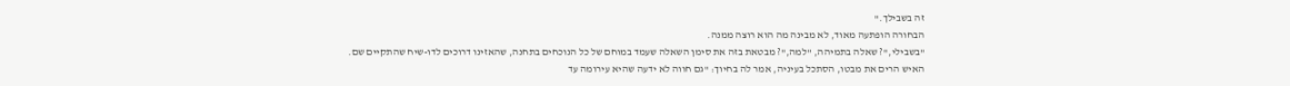זה בשבילך."
הבחורה הופתעה מאוד, לא מבינה מה הוא רוצה ממנה.
"בשבילי,"? שאלה בתמיהה, "למה,"? מבטאת בזה את סימן השאלה שעמד במוחם של כל הנוכחים בתחנה, שהאזינו דרוכים לדו-שיח שהתקיים שם.
האיש הרים את מבטו, הסתכל בעיניה, אמר לה בחיוך: "גם חווה לא ידעה שהיא עירומה עד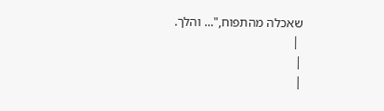שאכלה מהתפוח,"... והלך.
 |
|
|